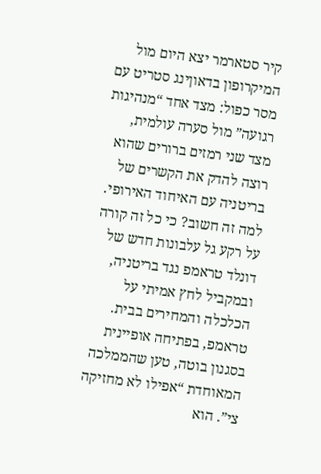קיר סטארמר יצא היום מול המיקרופון בדאוןינג סטריט עם מסר כפול: מצד אחד “מנהיגות רגועה” מול סערה עולמית, מצד שני רמזים ברורים שהוא רוצה להדק את הקשרים של בריטניה עם האיחוד האירופי. למה זה חשוב? כי כל זה קורה על רקע גל עלבונות חדש של דונלד טראמפ נגד בריטניה, ובמקביל לחץ אמיתי על הכלכלה והמחירים בבית.
טראמפ, בפתיחה אופיינית בסגנון בוטה, טען שהממלכה המאוחדת “אפילו לא מחזיקה צי”. הוא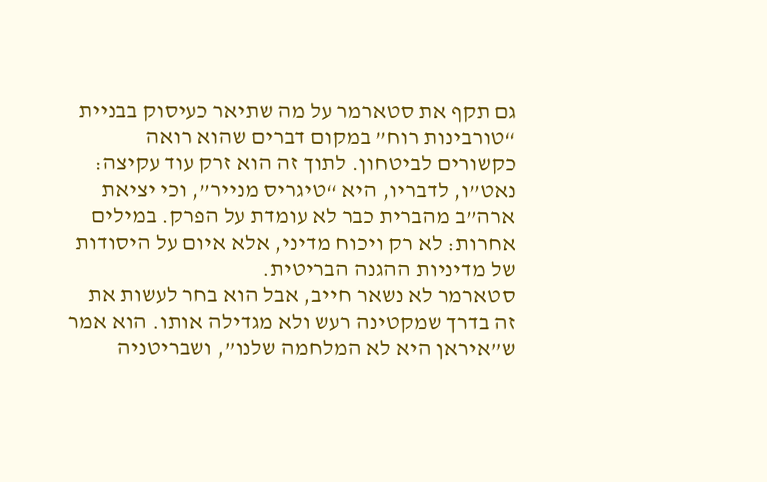גם תקף את סטארמר על מה שתיאר כעיסוק בבניית “טורבינות רוח” במקום דברים שהוא רואה כקשורים לביטחון. לתוך זה הוא זרק עוד עקיצה: נאט”ו, לדבריו, היא “טיגריס מנייר”, וכי יציאת ארה”ב מהברית כבר לא עומדת על הפרק. במילים אחרות: לא רק ויכוח מדיני, אלא איום על היסודות של מדיניות ההגנה הבריטית.
סטארמר לא נשאר חייב, אבל הוא בחר לעשות את זה בדרך שמקטינה רעש ולא מגדילה אותו. הוא אמר ש”איראן היא לא המלחמה שלנו”, ושבריטניה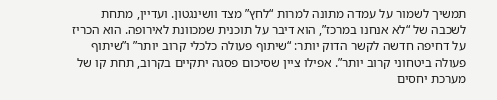תמשיך לשמור על עמדה מתונה למרות “לחץ” מצד וושינגטון. ועדיין, מתחת לשכבה של “לא אנחנו במרכז”, הוא דיבר על תוכנית שמכוונת לאירופה. הוא הכריז על דחיפה חדשה לקשר הדוק יותר: “שיתוף פעולה כלכלי קרוב יותר” ו”שיתוף פעולה ביטחוני קרוב יותר”. אפילו ציין שסיכום פסגה יתקיים בקרוב, תחת קו של מערכת יחסים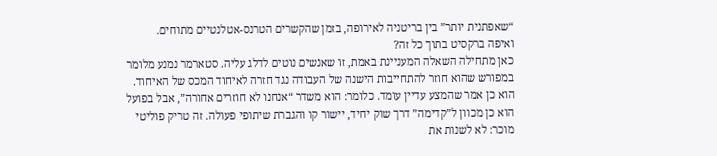“שאפתנית יותר” בין בריטניה לאירופה, בזמן שהקשרים הטרנס-אטלנטיים מתוחים.
ואיפה ברקסיט בתוך כל זה?
כאן מתחילה השאלה המעניינת באמת, זו שאנשים נוטים לדלג עליה. סטארמר נמנע מלומר במפורש שהוא חוזר להתחייבות הישנה של העבודה נגד חזרה לאיחוד המכס של האיחוד. הוא כן אמר שהמצע עדיין עומד. כלומר: הוא משדר “אנחנו לא חוזרים אחורה”, אבל בפועל הוא כן מכוון ל”קדימה” דרך שוק יחיד, יישור קו והגברת שיתופי פעולה. זה טריק פוליטי מוכר: לא לשנות את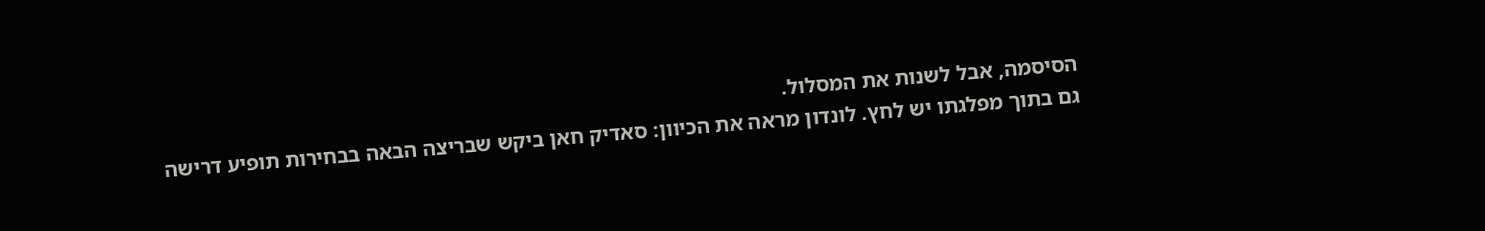הסיסמה, אבל לשנות את המסלול.
גם בתוך מפלגתו יש לחץ. לונדון מראה את הכיוון: סאדיק חאן ביקש שבריצה הבאה בבחירות תופיע דרישה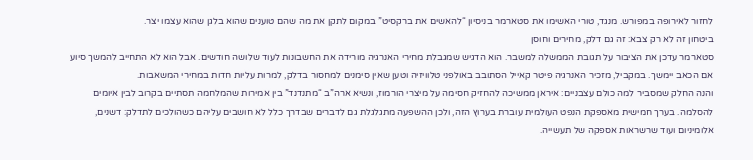לחזור לאירופה במפורש. מנגד, טורי האשימו את סטארמר בניסיון “להאשים את ברקסיט” במקום לתקן את מה שהם טוענים שהוא בלגן שהוא עצמו יצר.
ביטחון זה לא רק צבא: זה גם דלק, מחירים וחוסן
סטארמר עדכן את הציבור על תגובת הממשלה למשבר. הוא הדגיש שמגבלת מחירי האנרגיה מורידה את החשבונות לעוד שלושה חודשים. אבל הוא לא התחייב להמשך סיוע אם הכאב יימשך. במקביל, מזכיר האנרגיה פיטר קאייל הסתובב באולפני טלוויזיה וטען שאין סימנים למחסור בדלק, למרות עליות חדות במחירי המשאבות.
והנה החלק שמסביר למה כולם עצבניים: איראן ממשיכה להחזיק חסימה על מיצרי הורמוז, ונשיא ארה”ב “מתנדנד” בין אמירות שהמלחמה תסתיים בקרוב לבין איומים להסלמה. בערך חמישית מאספקת הנפט העולמית עוברת בערוץ הזה, ולכן ההשפעה מתגלגלת גם לדברים שבדרך כלל לא חושבים עליהם כשהולכים לתדלק: דשנים, אלומיניום ועוד שרשראות אספקה של תעשייה.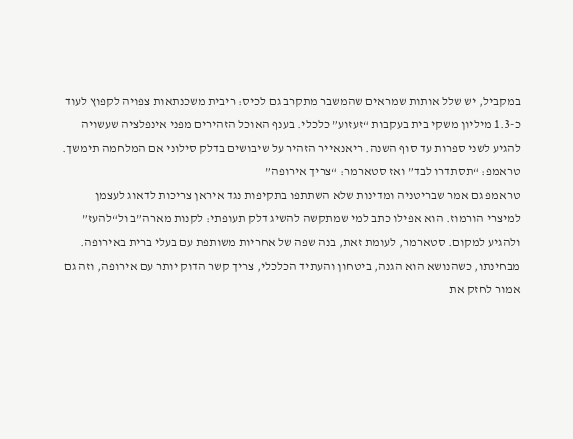במקביל, יש שלל אותות שמראים שהמשבר מתקרב גם לכיס: ריבית משכנתאות צפויה לקפוץ לעוד כ-1.3 מיליון משקי בית בעקבות “זעזוע” כלכלי. בענף האוכל הזהירים מפני אינפלציה שעשויה להגיע לשני ספרות עד סוף השנה. ריאנאייר הזהיר על שיבושים בדלק סילוני אם המלחמה תימשך.
טראמפ: “תסתדרו לבד” ואז סטארמר: “צריך אירופה”
טראמפ גם אמר שבריטניה ומדינות שלא השתתפו בתקיפות נגד איראן צריכות לדאוג לעצמן למיצרי הורמוז. הוא אפילו כתב למי שמתקשה להשיג דלק תעופתי: לקנות מארה”ב ול“להעז” ולהגיע למקום. סטארמר, לעומת זאת, בנה שפה של אחריות משותפת עם בעלי ברית באירופה. מבחינתו, כשהנושא הוא הגנה, ביטחון והעתיד הכלכלי, צריך קשר הדוק יותר עם אירופה, וזה גם אמור לחזק את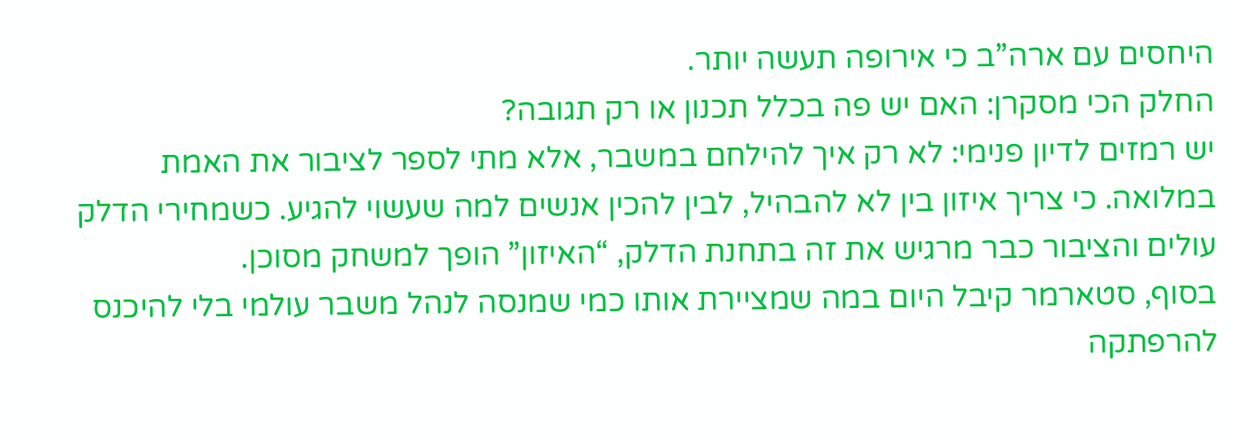היחסים עם ארה”ב כי אירופה תעשה יותר.
החלק הכי מסקרן: האם יש פה בכלל תכנון או רק תגובה?
יש רמזים לדיון פנימי: לא רק איך להילחם במשבר, אלא מתי לספר לציבור את האמת במלואה. כי צריך איזון בין לא להבהיל, לבין להכין אנשים למה שעשוי להגיע. כשמחירי הדלק עולים והציבור כבר מרגיש את זה בתחנת הדלק, “האיזון” הופך למשחק מסוכן.
בסוף, סטארמר קיבל היום במה שמציירת אותו כמי שמנסה לנהל משבר עולמי בלי להיכנס להרפתקה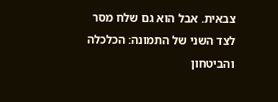צבאית. אבל הוא גם שלח מסר לצד השני של התמונה: הכלכלה והביטחון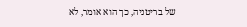של בריטניה, כך הוא אומר, לא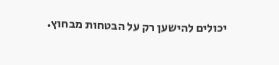יכולים להישען רק על הבטחות מבחוץ.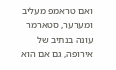ואם טראמפ מעליב ומערער, סטארמר עונה בנתיב של אירופה, גם אם הוא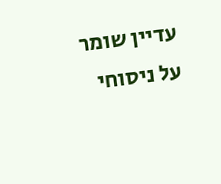עדיין שומר על ניסוחי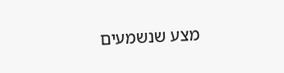מצע שנשמעים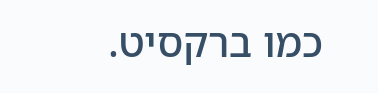כמו ברקסיט.